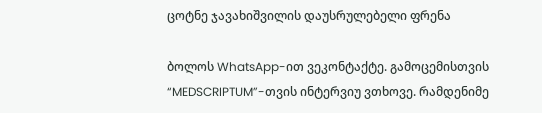ცოტნე ჯავახიშვილის დაუსრულებელი ფრენა

ბოლოს WhatsApp-ით ვეკონტაქტე. გამოცემისთვის “MEDSCRIPTUM”-თვის ინტერვიუ ვთხოვე. რამდენიმე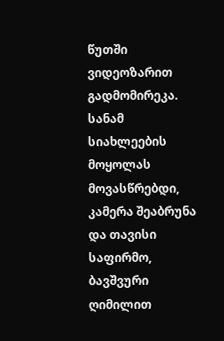წუთში ვიდეოზარით გადმომირეკა. სანამ სიახლეების მოყოლას მოვასწრებდი, კამერა შეაბრუნა და თავისი საფირმო, ბავშვური ღიმილით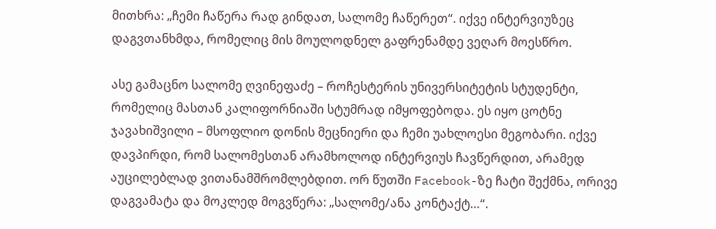მითხრა: „ჩემი ჩაწერა რად გინდათ, სალომე ჩაწერეთ“. იქვე ინტერვიუზეც დაგვთანხმდა, რომელიც მის მოულოდნელ გაფრენამდე ვეღარ მოესწრო.

ასე გამაცნო სალომე ღვინეფაძე – როჩესტერის უნივერსიტეტის სტუდენტი, რომელიც მასთან კალიფორნიაში სტუმრად იმყოფებოდა. ეს იყო ცოტნე ჯავახიშვილი – მსოფლიო დონის მეცნიერი და ჩემი უახლოესი მეგობარი. იქვე დავპირდი, რომ სალომესთან არამხოლოდ ინტერვიუს ჩავწერდით, არამედ აუცილებლად ვითანამშრომლებდით. ორ წუთში Facebook-ზე ჩატი შექმნა, ორივე დაგვამატა და მოკლედ მოგვწერა: „სალომე/ანა კონტაქტ…“.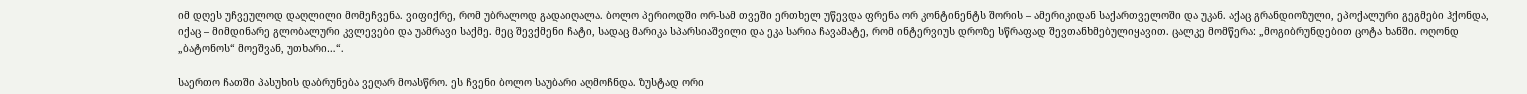იმ დღეს უჩვეულოდ დაღლილი მომეჩვენა. ვიფიქრე, რომ უბრალოდ გადაიღალა. ბოლო პერიოდში ორ-სამ თვეში ერთხელ უწევდა ფრენა ორ კონტინენტს შორის – ამერიკიდან საქართველოში და უკან. აქაც გრანდიოზული, ეპოქალური გეგმები ჰქონდა, იქაც – მიმდინარე გლობალური კვლევები და უამრავი საქმე. მეც შევქმენი ჩატი, სადაც მარიკა სპარსიაშვილი და ეკა სარია ჩავამატე, რომ ინტერვიუს დროზე სწრაფად შევთანხმებულიყავით. ცალკე მომწერა: „მოგიბრუნდებით ცოტა ხანში. ოღონდ „ბატონოს“ მოეშვან, უთხარი…“.

საერთო ჩათში პასუხის დაბრუნება ვეღარ მოასწრო. ეს ჩვენი ბოლო საუბარი აღმოჩნდა. ზუსტად ორი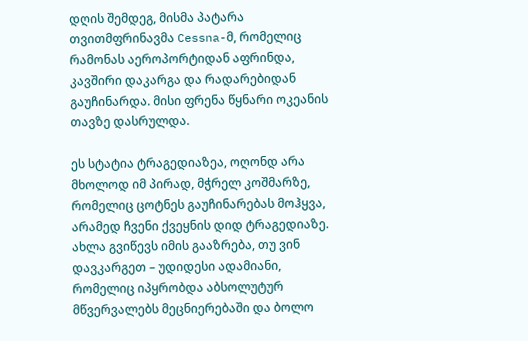დღის შემდეგ, მისმა პატარა თვითმფრინავმა Cessna-მ, რომელიც რამონას აეროპორტიდან აფრინდა, კავშირი დაკარგა და რადარებიდან გაუჩინარდა. მისი ფრენა წყნარი ოკეანის თავზე დასრულდა.

ეს სტატია ტრაგედიაზეა, ოღონდ არა მხოლოდ იმ პირად, მჭრელ კოშმარზე, რომელიც ცოტნეს გაუჩინარებას მოჰყვა, არამედ ჩვენი ქვეყნის დიდ ტრაგედიაზე. ახლა გვიწევს იმის გააზრება, თუ ვინ დავკარგეთ – უდიდესი ადამიანი, რომელიც იპყრობდა აბსოლუტურ მწვერვალებს მეცნიერებაში და ბოლო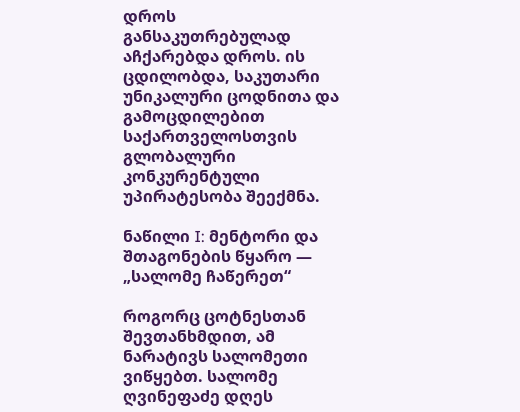დროს განსაკუთრებულად აჩქარებდა დროს. ის ცდილობდა, საკუთარი უნიკალური ცოდნითა და გამოცდილებით საქართველოსთვის გლობალური კონკურენტული უპირატესობა შეექმნა.

ნაწილი I: მენტორი და შთაგონების წყარო — „სალომე ჩაწერეთ“

როგორც ცოტნესთან შევთანხმდით, ამ ნარატივს სალომეთი ვიწყებთ. სალომე ღვინეფაძე დღეს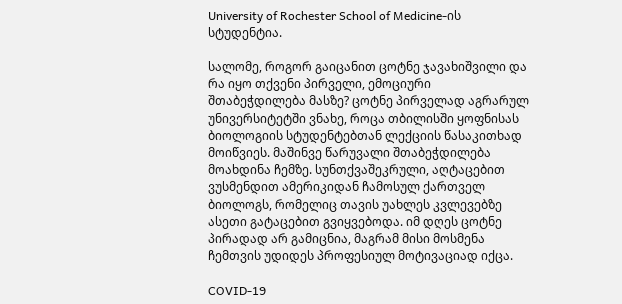University of Rochester School of Medicine-ის სტუდენტია.

სალომე, როგორ გაიცანით ცოტნე ჯავახიშვილი და რა იყო თქვენი პირველი, ემოციური შთაბეჭდილება მასზე? ცოტნე პირველად აგრარულ უნივერსიტეტში ვნახე, როცა თბილისში ყოფნისას ბიოლოგიის სტუდენტებთან ლექციის წასაკითხად მოიწვიეს. მაშინვე წარუვალი შთაბეჭდილება მოახდინა ჩემზე. სუნთქვაშეკრული, აღტაცებით ვუსმენდით ამერიკიდან ჩამოსულ ქართველ ბიოლოგს, რომელიც თავის უახლეს კვლევებზე ასეთი გატაცებით გვიყვებოდა. იმ დღეს ცოტნე პირადად არ გამიცნია, მაგრამ მისი მოსმენა ჩემთვის უდიდეს პროფესიულ მოტივაციად იქცა.

COVID-19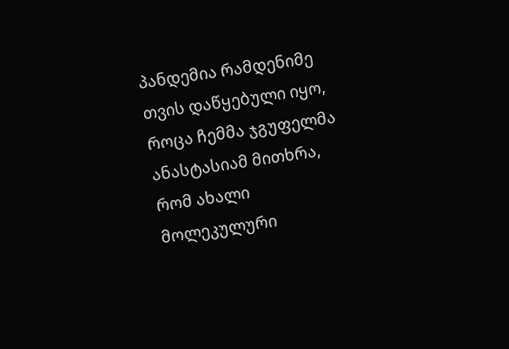პანდემია რამდენიმე თვის დაწყებული იყო, როცა ჩემმა ჯგუფელმა ანასტასიამ მითხრა, რომ ახალი მოლეკულური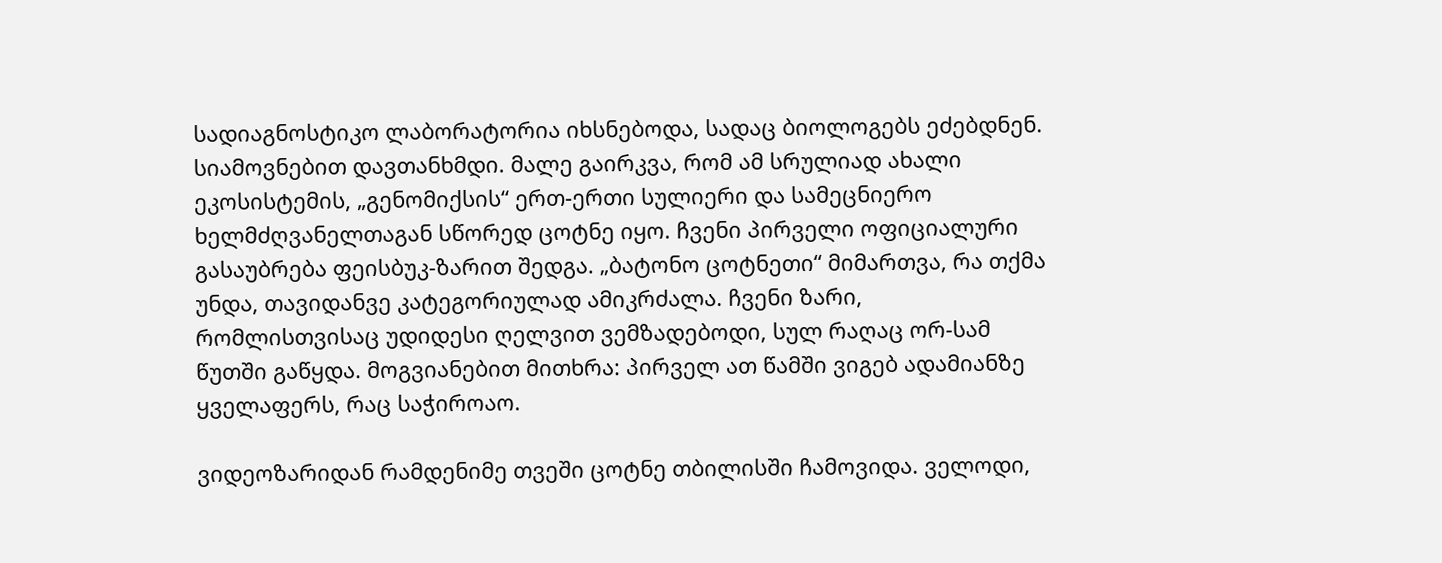სადიაგნოსტიკო ლაბორატორია იხსნებოდა, სადაც ბიოლოგებს ეძებდნენ. სიამოვნებით დავთანხმდი. მალე გაირკვა, რომ ამ სრულიად ახალი ეკოსისტემის, „გენომიქსის“ ერთ-ერთი სულიერი და სამეცნიერო ხელმძღვანელთაგან სწორედ ცოტნე იყო. ჩვენი პირველი ოფიციალური გასაუბრება ფეისბუკ-ზარით შედგა. „ბატონო ცოტნეთი“ მიმართვა, რა თქმა უნდა, თავიდანვე კატეგორიულად ამიკრძალა. ჩვენი ზარი, რომლისთვისაც უდიდესი ღელვით ვემზადებოდი, სულ რაღაც ორ-სამ წუთში გაწყდა. მოგვიანებით მითხრა: პირველ ათ წამში ვიგებ ადამიანზე ყველაფერს, რაც საჭიროაო.

ვიდეოზარიდან რამდენიმე თვეში ცოტნე თბილისში ჩამოვიდა. ველოდი,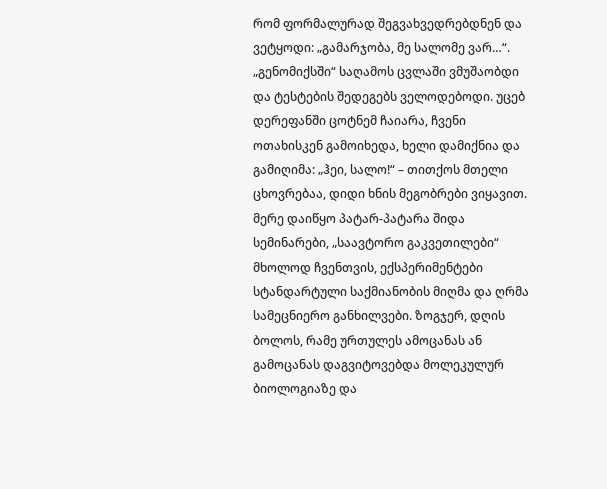რომ ფორმალურად შეგვახვედრებდნენ და ვეტყოდი: „გამარჯობა, მე სალომე ვარ…“. „გენომიქსში“ საღამოს ცვლაში ვმუშაობდი და ტესტების შედეგებს ველოდებოდი. უცებ დერეფანში ცოტნემ ჩაიარა, ჩვენი ოთახისკენ გამოიხედა, ხელი დამიქნია და გამიღიმა: „ჰეი, სალო!“ – თითქოს მთელი ცხოვრებაა, დიდი ხნის მეგობრები ვიყავით. მერე დაიწყო პატარ-პატარა შიდა სემინარები, „საავტორო გაკვეთილები“ მხოლოდ ჩვენთვის, ექსპერიმენტები სტანდარტული საქმიანობის მიღმა და ღრმა სამეცნიერო განხილვები. ზოგჯერ, დღის ბოლოს, რამე ურთულეს ამოცანას ან გამოცანას დაგვიტოვებდა მოლეკულურ ბიოლოგიაზე და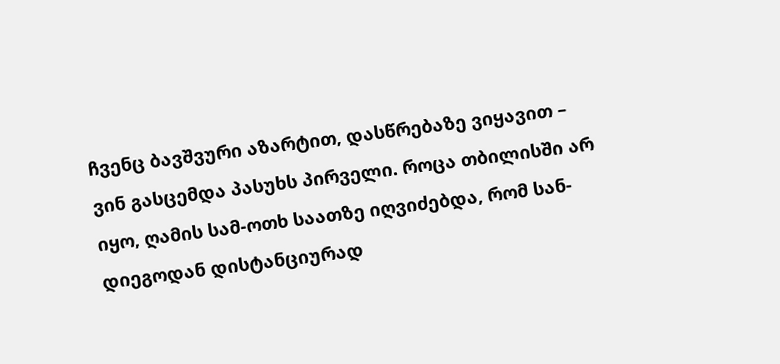ჩვენც ბავშვური აზარტით, დასწრებაზე ვიყავით – ვინ გასცემდა პასუხს პირველი. როცა თბილისში არ იყო, ღამის სამ-ოთხ საათზე იღვიძებდა, რომ სან-დიეგოდან დისტანციურად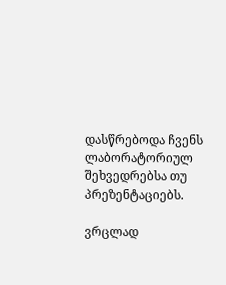დასწრებოდა ჩვენს ლაბორატორიულ შეხვედრებსა თუ პრეზენტაციებს.

ვრცლად